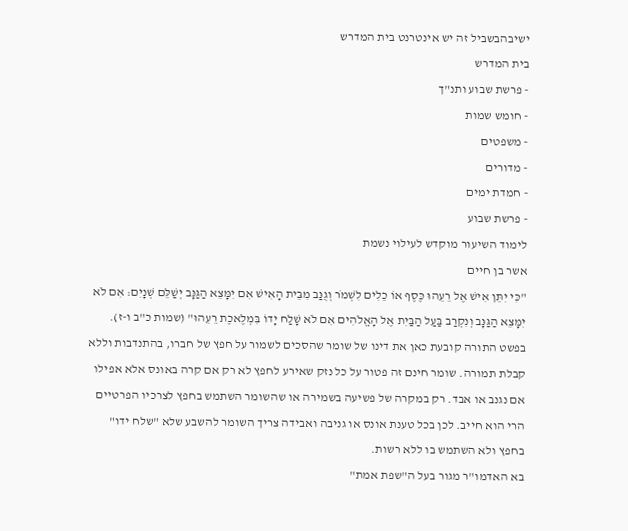ישיבהבשביל זה יש אינטרנט בית המדרש
בית המדרש
- פרשת שבוע ותנ"ך
- חומש שמות
- משפטים
- מדורים
- חמדת ימים
- פרשת שבוע
לימוד השיעור מוקדש לעילוי נשמת
אשר בן חיים
"כִּי יִתֵּן אִישׁ אֶל רֵעֵהוּ כֶּסֶף אוֹ כֵלִים לִשְׁמֹר וְגֻנַּב מִבֵּית הָאִישׁ אִם יִמָּצֵא הַגַּנָּב יְשַׁלֵּם שְׁנָיִם: אִם לֹא יִמָּצֵא הַגַּנָּב וְנִקְרַב בַּעַל הַבַּיִת אֶל הָאֱלֹהִים אִם לֹא שָׁלַח יָדוֹ בִּמְלֶאכֶת רֵעֵהוּ" (שמות כ"ב ו-ז).
בפשט התורה קובעת כאן את דינו של שומר שהסכים לשמור על חפץ של חברו, בהתנדבות וללא קבלת תמורה. שומר חינם זה פטור על כל נזק שאירע לחפץ לא רק אם קרה באונס אלא אפילו אם נגנב או אבד. רק במקרה של פשיעה בשמירה או שהשומר השתמש בחפץ לצרכיו הפרטיים הרי הוא חייב. לכן בכל טענת אונס או גניבה ואבידה צריך השומר להשבע שלא "שלח ידו" בחפץ ולא השתמש בו ללא רשות.
בא האדמו"ר מגור בעל ה"שפת אמת"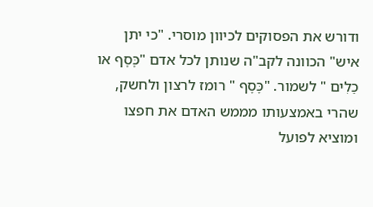ודורש את הפסוקים לכיוון מוסרי. "כי יתן איש" הכוונה לקב"ה שנותן לכל אדם "כֶּסֶף או כֵלִים " לשמור. "כֶּסֶף " רומז לרצון ולחשק, שהרי באמצעותו מממש האדם את חפצו ומוציא לפועל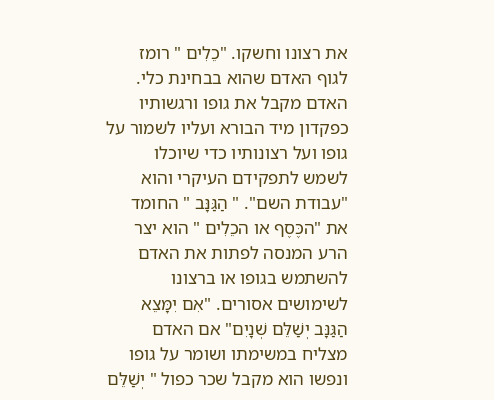את רצונו וחשקו. "כֵלִים " רומז לגוף האדם שהוא בבחינת כלי. האדם מקבל את גופו ורגשותיו כפקדון מיד הבורא ועליו לשמור על גופו ועל רצונותיו כדי שיוכלו לשמש לתפקידם העיקרי והוא "עבודת השם". " הַגַּנָּב " החומד את "הכֶּסֶף או הכֵלִים " הוא יצר הרע המנסה לפתות את האדם להשתמש בגופו או ברצונו לשימושים אסורים. "אִם יִמָּצֵא הַגַּנָּב יְשַׁלֵּם שְׁנָיִם" אם האדם מצליח במשימתו ושומר על גופו ונפשו הוא מקבל שכר כפול " יְשַׁלֵּם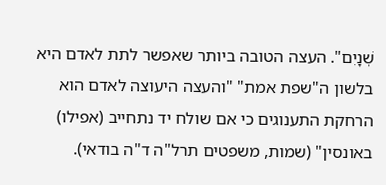שְׁנָיִם". העצה הטובה ביותר שאפשר לתת לאדם היא בלשון ה"שפת אמת" "והעצה היעוצה לאדם הוא הרחקת התענוגים כי אם שולח יד נתחייב (אפילו) באונסין" (שמות, משפטים תרל"ה ד"ה בודאי).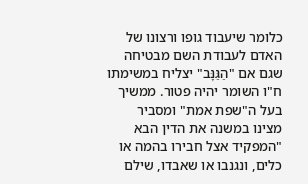כלומר שיעבוד גופו ורצונו של האדם לעבודת השם מבטיחה שגם אם "הַגַּנָּב" יצליח במשימתו ח"ו השומר יהיה פטור. ממשיך בעל ה"שפת אמת" ומסביר מצינו במשנה את הדין הבא "המפקיד אצל חבירו בהמה או כלים, ונגנבו או שאבדו, שילם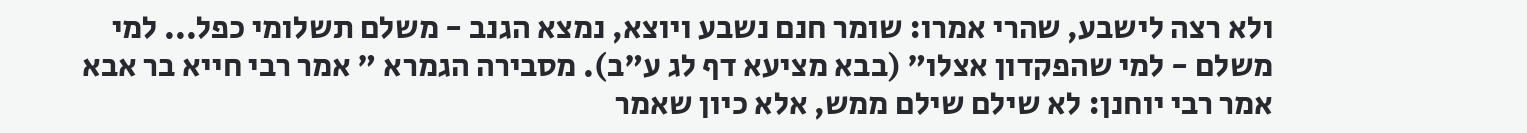ולא רצה לישבע, שהרי אמרו: שומר חנם נשבע ויוצא, נמצא הגנב - משלם תשלומי כפל... למי משלם - למי שהפקדון אצלו" (בבא מציעא דף לג ע"ב). מסבירה הגמרא " אמר רבי חייא בר אבא אמר רבי יוחנן: לא שילם שילם ממש, אלא כיון שאמר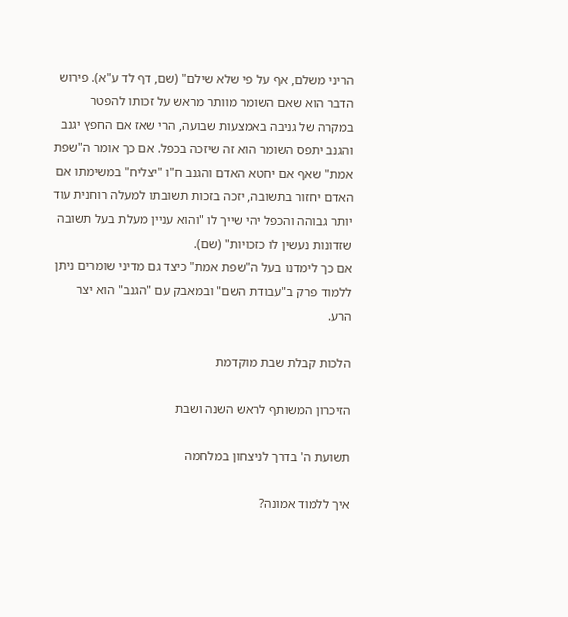הריני משלם, אף על פי שלא שילם" (שם, דף לד ע"א). פירוש הדבר הוא שאם השומר מוותר מראש על זכותו להפטר במקרה של גניבה באמצעות שבועה, הרי שאז אם החפץ יגנב והגנב יתפס השומר הוא זה שיזכה בכפל. אם כך אומר ה"שפת אמת" שאף אם יחטא האדם והגנב ח"ו "יצליח" במשימתו אם האדם יחזור בתשובה, יזכה בזכות תשובתו למעלה רוחנית עוד יותר גבוהה והכפל יהי שייך לו "והוא עניין מעלת בעל תשובה שזדונות נעשין לו כזכויות" (שם).
אם כך לימדנו בעל ה"שפת אמת" כיצד גם מדיני שומרים ניתן ללמוד פרק ב"עבודת השם" ובמאבק עם "הגנב" הוא יצר הרע.

הלכות קבלת שבת מוקדמת

הזיכרון המשותף לראש השנה ושבת

תשועת ה' בדרך לניצחון במלחמה

איך ללמוד אמונה?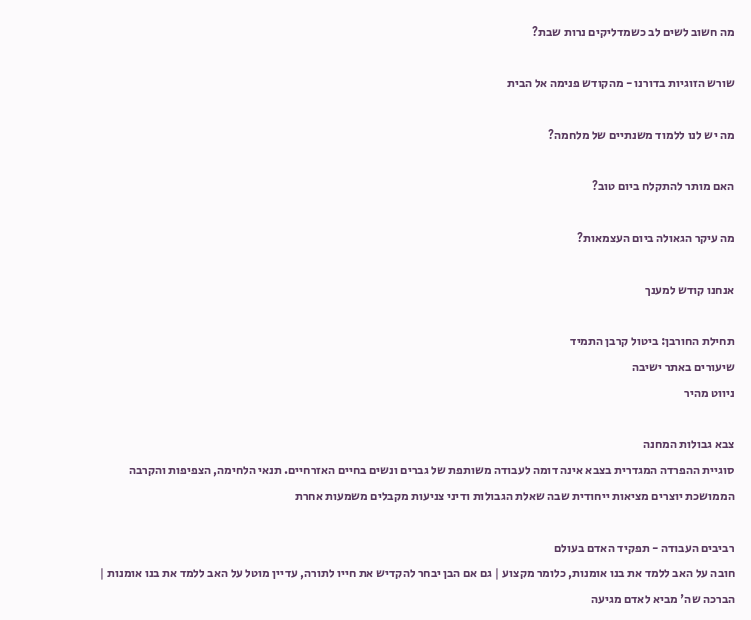מה חשוב לשים לב כשמדליקים נרות שבת?

שורש הזוגיות בדורנו - מהקודש פנימה אל הבית

מה יש לנו ללמוד משנתיים של מלחמה?

האם מותר להתקלח ביום טוב?

מה עיקר הגאולה ביום העצמאות?

אנחנו קודש למענך

תחילת החורבן: ביטול קרבן התמיד
שיעורים באתר ישיבה
ניווט מהיר

צבא גבולות המחנה
סוגיית ההפרדה המגדרית בצבא אינה דומה לעבודה משותפת של גברים ונשים בחיים האזרחיים. תנאי הלחימה, הצפיפות והקרבה הממושכת יוצרים מציאות ייחודית שבה שאלת הגבולות ודיני צניעות מקבלים משמעות אחרת

רביבים העבודה - תפקיד האדם בעולם
חובה על האב ללמד את בנו אומנות, כלומר מקצוע | גם אם הבן יבחר להקדיש את חייו לתורה, עדיין מוטל על האב ללמד את בנו אומנות | הברכה שה' מביא לאדם מגיעה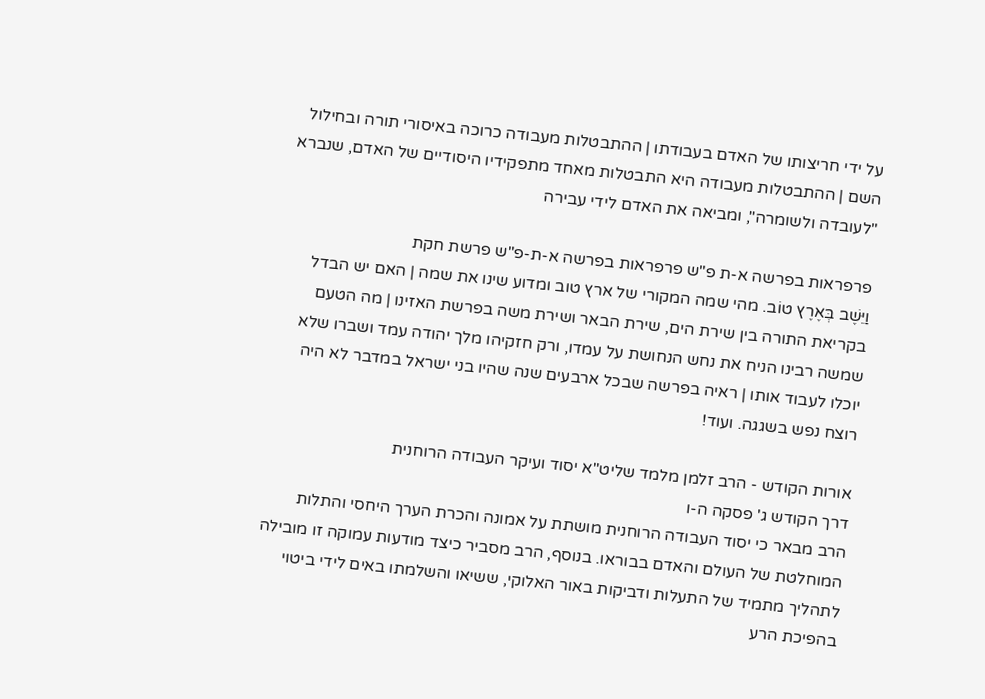על ידי חריצותו של האדם בעבודתו | ההתבטלות מעבודה כרוכה באיסורי תורה ובחילול השם | ההתבטלות מעבודה היא התבטלות מאחד מתפקידיו היסודיים של האדם, שנברא "לעובדה ולשומרה", ומביאה את האדם לידי עבירה

פרפראות בפרשה א-ת פ"ש פרפראות בפרשה א-ת-פ"ש פרשת חקת
וַיֵּשֶׁב בְּאֶרֶץ טוֹב. מהי שמה המקורי של ארץ טוב ומדוע שינו את שמה | האם יש הבדל בקריאת התורה בין שירת הים, שירת הבאר ושירת משה בפרשת האזינו | מה הטעם שמשה רבינו הניח את נחש הנחושת על עמדו, ורק חזקיהו מלך יהודה עמד ושברו שלא יוכלו לעבוד אותו | ראיה בפרשה שבכל ארבעים שנה שהיו בני ישראל במדבר לא היה רוצח נפש בשגגה. ועוד!

אורות הקודש - הרב זלמן מלמד שליט"א יסוד ועיקר העבודה הרוחנית
דרך הקודש ג' פסקה ה-ו
הרב מבאר כי יסוד העבודה הרוחנית מושתת על אמונה והכרת הערך היחסי והתלות המוחלטת של העולם והאדם בבוראו. בנוסף, הרב מסביר כיצד מודעות עמוקה זו מובילה לתהליך מתמיד של התעלות ודביקות באור האלוקי, ששיאו והשלמתו באים לידי ביטוי בהפיכת הרע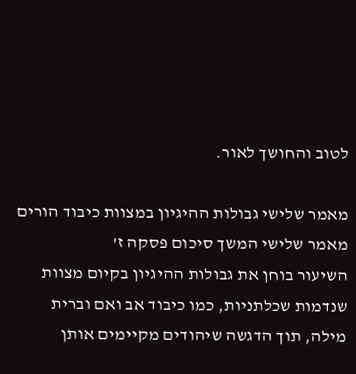לטוב והחושך לאור.

מאמר שלישי גבולות ההיגיון במצוות כיבוד הורים
מאמר שלישי המשך סיכום פסקה ז'
השיעור בוחן את גבולות ההיגיון בקיום מצוות שנדמות שכלתניות, כמו כיבוד אב ואם וברית מילה, תוך הדגשה שיהודים מקיימים אותן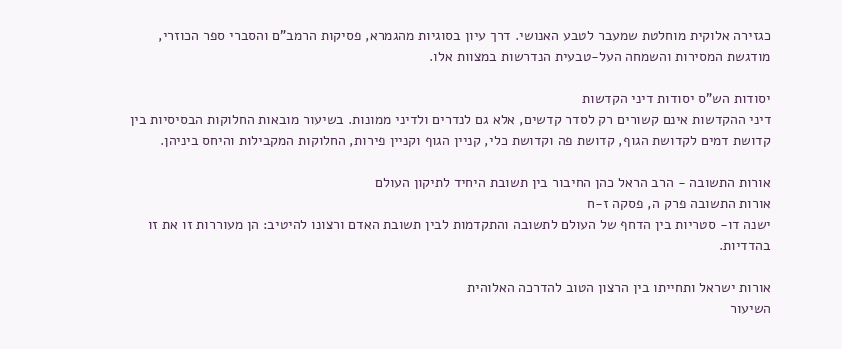כגזירה אלוקית מוחלטת שמעבר לטבע האנושי. דרך עיון בסוגיות מהגמרא, פסיקות הרמב"ם והסברי ספר הכוזרי, מודגשת המסירות והשמחה העל-טבעית הנדרשות במצוות אלו.

יסודות הש"ס יסודות דיני הקדשות
דיני ההקדשות אינם קשורים רק לסדר קדשים, אלא גם לנדרים ולדיני ממונות. בשיעור מובאות החלוקות הבסיסיות בין קדושת דמים לקדושת הגוף, קדושת פה וקדושת כלי, קניין הגוף וקניין פירות, החלוקות המקבילות והיחס ביניהן.

אורות התשובה - הרב הראל כהן החיבור בין תשובת היחיד לתיקון העולם
אורות התשובה פרק ה, פסקה ז-ח
ישנה דו- סטריות בין הדחף של העולם לתשובה והתקדמות לבין תשובת האדם ורצונו להיטיב: הן מעוררות זו את זו בהדדיות.

אורות ישראל ותחייתו בין הרצון הטוב להדרכה האלוהית
השיעור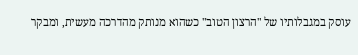עוסק במגבלותיו של "הרצון הטוב" כשהוא מנותק מהדרכה מעשית, ומבקר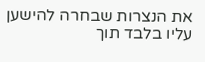את הנצרות שבחרה להישען עליו בלבד תוך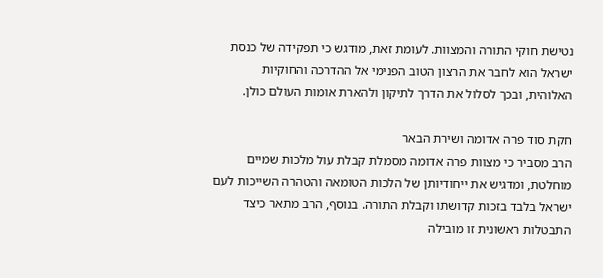נטישת חוקי התורה והמצוות. לעומת זאת, מודגש כי תפקידה של כנסת ישראל הוא לחבר את הרצון הטוב הפנימי אל ההדרכה והחוקיות האלוהית, ובכך לסלול את הדרך לתיקון ולהארת אומות העולם כולן.

חקת סוד פרה אדומה ושירת הבאר
הרב מסביר כי מצוות פרה אדומה מסמלת קבלת עול מלכות שמיים מוחלטת, ומדגיש את ייחודיותן של הלכות הטומאה והטהרה השייכות לעם ישראל בלבד בזכות קדושתו וקבלת התורה. בנוסף, הרב מתאר כיצד התבטלות ראשונית זו מובילה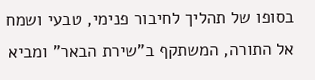בסופו של תהליך לחיבור פנימי, טבעי ושמח אל התורה, המשתקף ב"שירת הבאר" ומביא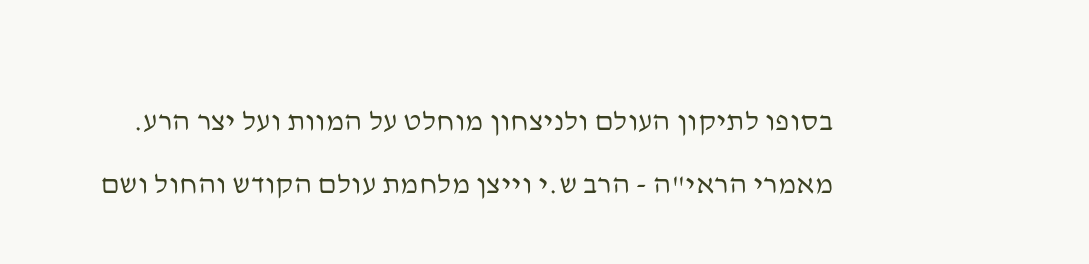בסופו לתיקון העולם ולניצחון מוחלט על המוות ועל יצר הרע.

מאמרי הראי"ה - הרב ש.י וייצן מלחמת עולם הקודש והחול ושם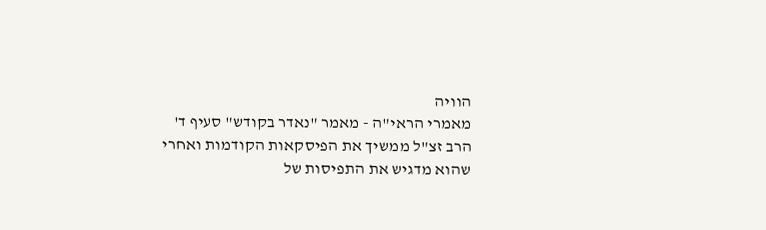הוויה
מאמרי הראי"ה - מאמר "נאדר בקודש" סעיף ד'
הרב זצ"ל ממשיך את הפיסקאות הקודמות ואחרי שהוא מדגיש את התפיסות של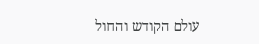עולם הקודש והחול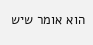הוא אומר שיש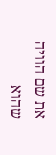את שם הוויה שהוא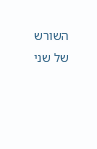השורש של שני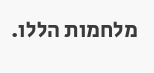מלחמות הללו.